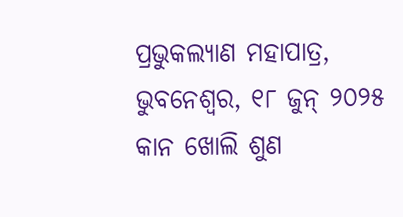ପ୍ରଭୁକଲ୍ୟାଣ ମହାପାତ୍ର, ଭୁବନେଶ୍ୱର, ୧୮ ଜୁନ୍ ୨୦୨୫
କାନ ଖୋଲି ଶୁଣ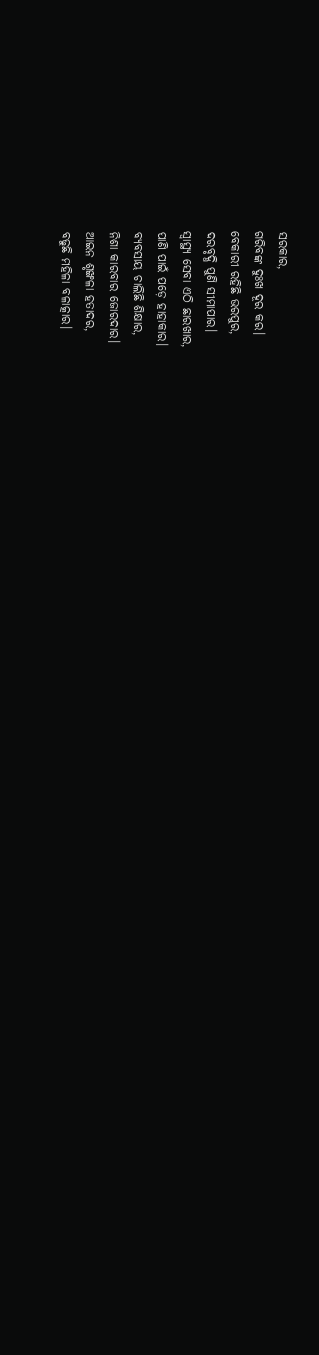ସରକାର,
ଗରିବଙ୍କ ଦୁଃଖ ଦୂର କର।
ବେକାରୀ ରହିଛି ଭରପୁର,
ଦରବୃଦ୍ଧି ପୁଣି ସୀମାପାର।
ସ୍ୱାସ୍ଥ୍ୟ ସେବା ଏଠି ଛାରଖାର,
ପାଣି ପାଇଁ ପଡ଼େ ହାହାକାର।
ବ୍ୟବସାୟ ଚାଲିଛି ଶିକ୍ଷାର,
ନିଶା କାରବାର ଜୋରଦାର।
ଆଇନ ଶୃଙ୍ଖଳା ହତାଦର,
ବଢୁଛି ମହିଳା ବଳାତ୍କାର।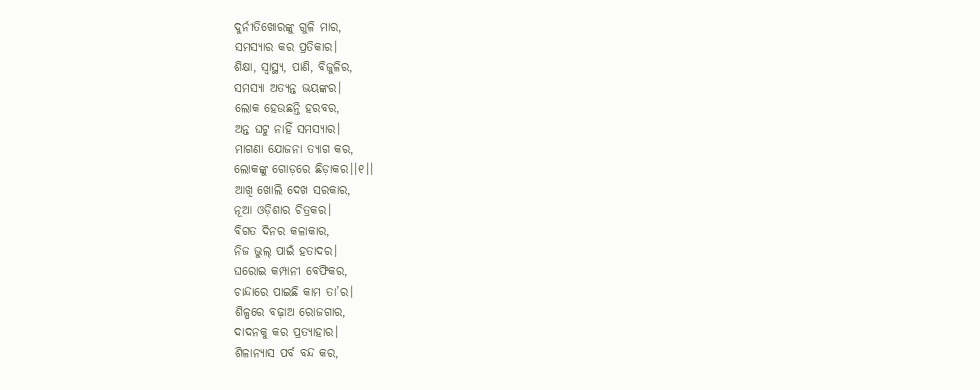ଦୁର୍ନୀତିଖୋରଙ୍କୁ ଗୁଳି ମାର,
ସମସ୍ୟାର କର ପ୍ରତିକାର।
ଶିକ୍ଷା, ସ୍ୱାସ୍ଥ୍ୟ, ପାଣି, ବିଜୁଳିର,
ସମସ୍ୟା ଅତ୍ୟନ୍ତ ଭୟଙ୍କର।
ଲୋକ ହେଉଛନ୍ତି ହରବର,
ଅନ୍ତ ଘଟୁ ନାହିଁ ସମସ୍ୟାର।
ମାଗଣା ଯୋଜନା ତ୍ୟାଗ କର,
ଲୋକଙ୍କୁ ଗୋଡ଼ରେ ଛିଡ଼ାକର।।୧।।
ଆଖି ଖୋଲି ଦେଖ ସରକାର,
ନୂଆ ଓଡ଼ିଶାର ଚିତ୍ରକର।
ବିଗତ ଦିନର କଳାକାର,
ନିଜ ଭୁଲ୍ ପାଇଁ ହତାଦର।
ଘରୋଇ କମ୍ପାନୀ ବେଫିକର,
ଚାନ୍ଦାରେ ପାଇଛି କାମ ତା’ର।
ଶିଳ୍ପରେ ବଢ଼ାଅ ରୋଜଗାର,
ଦାଦନକୁ କର ପ୍ରତ୍ୟାହାର।
ଶିଳାନ୍ୟାସ ପର୍ବ ବନ୍ଦ କର,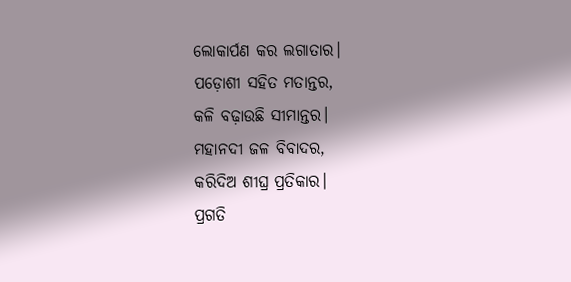ଲୋକାର୍ପଣ କର ଲଗାତାର।
ପଡ଼ୋଶୀ ସହିତ ମତାନ୍ତର,
କଳି ବଢ଼ାଉଛି ସୀମାନ୍ତର।
ମହାନଦୀ ଜଳ ବିବାଦର,
କରିଦିଅ ଶୀଘ୍ର ପ୍ରତିକାର।
ପ୍ରଗତି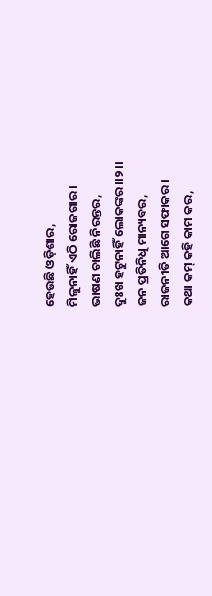ହେଉଛି ଓଡ଼ିଶାର,
ମିଳୁନାହିଁ ଏଠି ରୋଜଗାର।
ଭାଷଣ ଚାଲିଛି ନିରନ୍ତର,
ଦୁଃଖ ହଟୁନାହିଁ ଲୋକଙ୍କର।।୨।।
ଜନ ପ୍ରତିନିଧି ମାନ୍ୟବର,
ରାଜନୀତି ଆଗେ ସଫାକର।
କଥା କମ୍ କହି କାମ କର,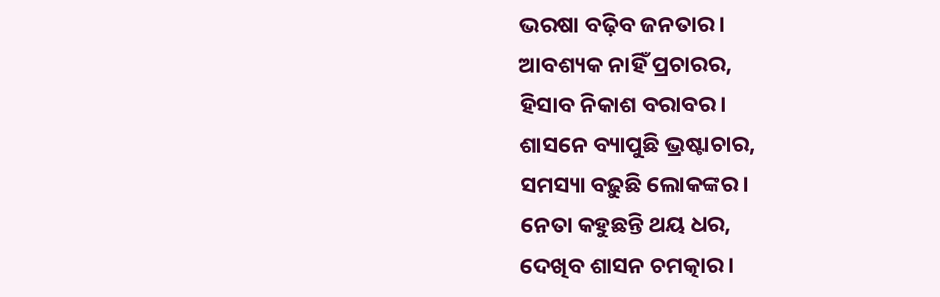ଭରଷା ବଢ଼ିବ ଜନତାର।
ଆବଶ୍ୟକ ନାହିଁ ପ୍ରଚାରର,
ହିସାବ ନିକାଶ ବରାବର।
ଶାସନେ ବ୍ୟାପୁଛି ଭ୍ରଷ୍ଟାଚାର,
ସମସ୍ୟା ବଢ଼ୁଛି ଲୋକଙ୍କର।
ନେତା କହୁଛନ୍ତି ଥୟ ଧର,
ଦେଖିବ ଶାସନ ଚମତ୍କାର।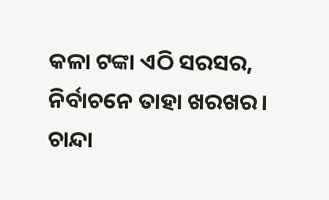କଳା ଟଙ୍କା ଏଠି ସରସର,
ନିର୍ବାଚନେ ତାହା ଖରଖର।
ଚାନ୍ଦା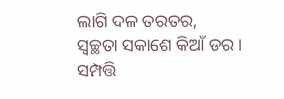ଲାଗି ଦଳ ତରତର,
ସ୍ୱଚ୍ଛତା ସକାଶେ କିଆଁ ଡର।
ସମ୍ପତ୍ତି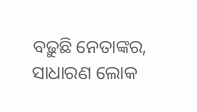ବଢ଼ୁଛି ନେତାଙ୍କର,
ସାଧାରଣ ଲୋକ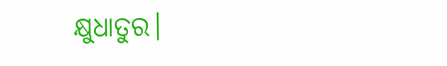କ୍ଷୁଧାତୁର।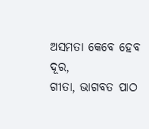ଅସମତା କେବେ ହେବ ଦୂର,
ଗୀତା, ଭାଗବତ ପାଠ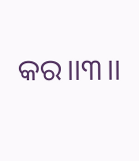କର।।୩।।